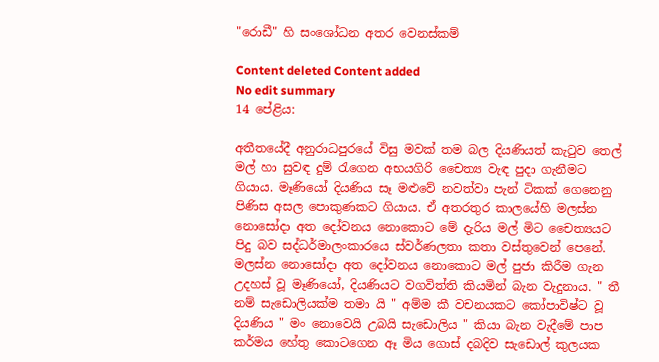"රොඩී" හි සංශෝධන අතර වෙනස්කම්

Content deleted Content added
No edit summary
14 පේළිය:

අතීතයේදී අනුරාධපුරයේ විසු මවක් තම බල දියණියත් කැටුව තෙල් මල් හා සුවඳ දුම් රැගෙන අභයගිරි චෛත්‍ය වැඳ පුදා ගැනීමට ගියාය. මෑණියෝ දියණිය සෑ මළුවේ නවත්වා පැන් ටිකක් ගෙනෙනු පිණිස අසල පොකුණකට ගියාය. ඒ අතරතුර කාලයේහි මලස්න නොසෝදා අත දෝවනය නොකොට මේ දැරිය මල් මිට චෛත්‍යයට පිදු බව සද්ධර්මාලංකාරයෙ ස්වර්ණලතා කතා වස්තුවෙන් පෙනේ. මලස්න නොසෝදා අත දෝවනය නොකොට මල් පුජා කිරීම ගැන උදහස් වූ මෑණියෝ, දියණියට වගවිත්ති කියමින් බැන වැදුනාය. " තී නම් සැඩොලියක්ම තමා යි " අම්ම කී වචනයකට කෝපාවිෂ්ට වූ දියණිය " මං නොවෙයි උබයි සැඩොලිය " කියා බැන වැදීමේ පාප කර්මය හේතු කොටගෙන ඈ මිය ගොස් දබදිව සැඩොල් කුලයක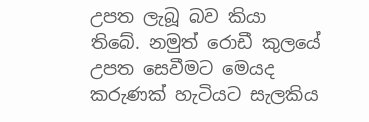උපත ලැබූ බව කියා තිබේ. නමුත් රොඩී කුලයේ උපත සෙවීමට මෙයද කරුණක් හැටියට සැලකිය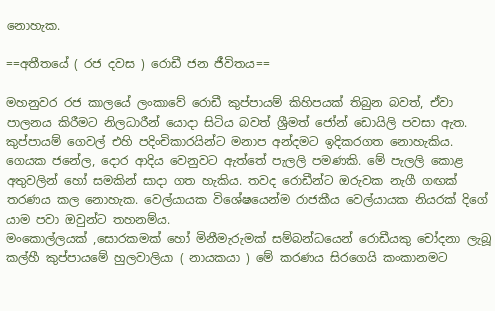නොහැක.

==අතීතයේ ( රජ දවස ) රොඩී ජන ජීවිතය==

මහනුවර රජ කාලයේ ලංකාවේ රොඩී කුප්පායම් කිහිපයක් තිබුන බවත්, ඒවා පාලනය කිරීමට නිලධාරීන් යොදා සිටිය බවත් ශ්‍රීමත් ජෝන් ඩොයිලි පවසා ඇත. කුප්පායම් ගෙවල් එහි පදිංචිකාරයින්ට මනාප අන්දමට ඉදිකරගත නොහැකිය. ගෙයක ජනේල, දොර ආදිය වෙනුවට ඇත්තේ පැලලි පමණකි. මේ පැලලි කොළ අතුවලින් හෝ සමකින් සාදා ගත හැකිය. තවද රොඩීන්ට ඔරුවක නැගී ගඟක් තරණය කල නොහැක. වෙල්යායක විශේෂයෙන්ම රාජකීය වෙල්යායක නියරක් දිගේ යාම පවා ඔවුන්ට තහනම්ය.
මංකොල්ලයක් ,සොරකමක් හෝ මිනීමැරුමක් සම්බන්ධයෙන් රොඩීයකු චෝදනා ලැබූ කල්හී කුප්පායමේ හුලවාලියා ( නායකයා ) මේ කරණය සිරගෙයි කංකානමට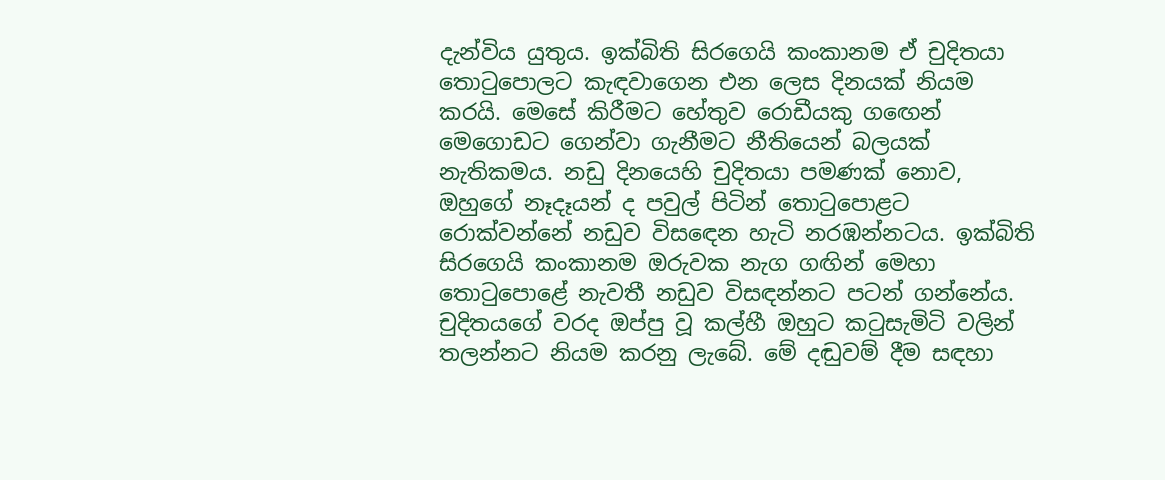දැන්විය යුතුය. ඉක්බිති සිරගෙයි කංකානම ඒ චුදිතයා තොටුපොලට කැඳවාගෙන එන ලෙස දිනයක් නියම කරයි. මෙසේ කිරීමට හේතුව රොඩීයකු ගඟෙන් මෙගොඩට ගෙන්වා ගැනීමට නීතියෙන් බලයක් නැතිකමය. නඩු දිනයෙහි චුදිතයා පමණක් නොව, ඔහුගේ නෑදෑයන් ද පවුල් පිටින් තොටුපොළට රොක්වන්නේ නඩුව විසඳෙන හැටි නරඹන්නටය. ඉක්බිති සිරගෙයි කංකානම ඔරුවක නැග ගඟින් මෙහා තොටුපොළේ නැවතී නඩුව විසඳන්නට පටන් ගන්නේය. චුදිතයගේ වරද ඔප්පු වූ කල්හී ඔහුට කටුසැමිටි වලින් තලන්නට නියම කරනු ලැබේ. මේ දඬුවම් දීම සඳහා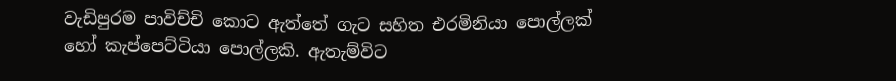වැඩිපුරම පාවිච්චි කොට ඇත්තේ ගැට සහිත එරමිනියා පොල්ලක් හෝ කැප්පෙට්ටියා පොල්ලකි. ඇතැම්විට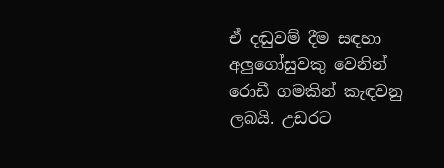ඒ දඬුවම් දීම සඳහා අලුගෝසුවකු වෙනින් රොඩී ගමකින් කැඳවනු ලබයි. උඩරට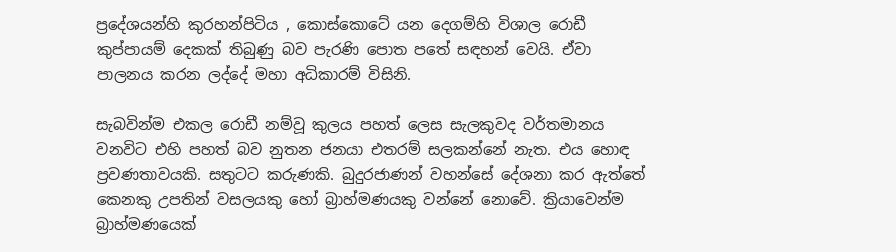ප්‍රදේශයන්හි කුරහන්පිටිය , කොස්කොටේ යන දෙගම්හි විශාල රොඩී කුප්පායම් දෙකක් තිබුණු බව පැරණි පොත පතේ සඳහන් වෙයි. ඒවා පාලනය කරන ලද්දේ මහා අධිකාරම් විසිනි.

සැබවින්ම එකල රොඩී නම්වූ කුලය පහත් ලෙස සැලකුවද වර්තමානය වනවිට එහි පහත් බව නුතන ජනයා එතරම් සලකන්නේ නැත. එය හොඳ ප්‍රවණතාවයකි. සතුටට කරුණකි. බුදුරජාණන් වහන්සේ දේශනා කර ඇත්තේ කෙනකු උපතින් වසලයකු හෝ බ්‍රාහ්මණයකු වන්නේ නොවේ. ක්‍රියාවෙන්ම බ්‍රාහ්මණයෙක්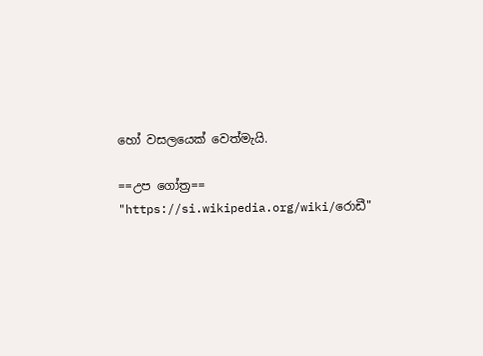හෝ වසලයෙක් වෙත්මැයි.

==උප ගෝත්‍ර==
"https://si.wikipedia.org/wiki/රොඩී"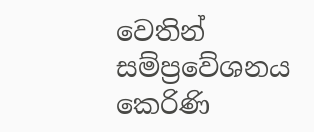වෙතින් සම්ප්‍රවේශනය කෙරිණි